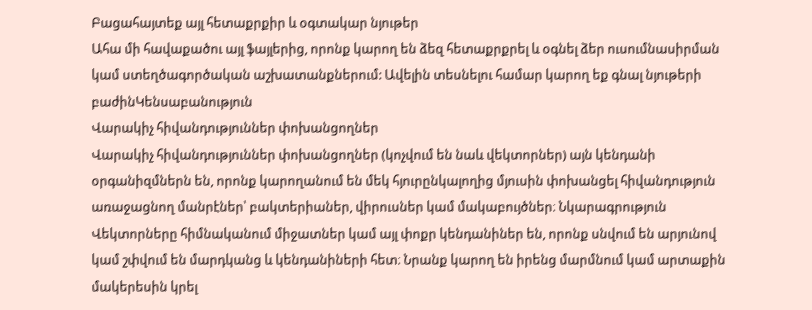Բացահայտեք այլ հետաքրքիր և օգտակար նյութեր
Ահա մի հավաքածու այլ ֆայլերից, որոնք կարող են ձեզ հետաքրքրել և օգնել ձեր ուսումնասիրման կամ ստեղծագործական աշխատանքներում: Ավելին տեսնելու համար կարող եք գնալ նյութերի բաժինԿենսաբանություն
Վարակիչ հիվանդություններ փոխանցողներ
Վարակիչ հիվանդություններ փոխանցողներ (կոչվում են նաև վեկտորներ) այն կենդանի օրգանիզմներն են, որոնք կարողանում են մեկ հյուրընկալողից մյուսին փոխանցել հիվանդություն առաջացնող մանրէներ՝ բակտերիաներ, վիրուսներ կամ մակաբույծներ։ Նկարագրություն Վեկտորները հիմնականում միջատներ կամ այլ փոքր կենդանիներ են, որոնք սնվում են արյունով կամ շփվում են մարդկանց և կենդանիների հետ։ Նրանք կարող են իրենց մարմնում կամ արտաքին մակերեսին կրել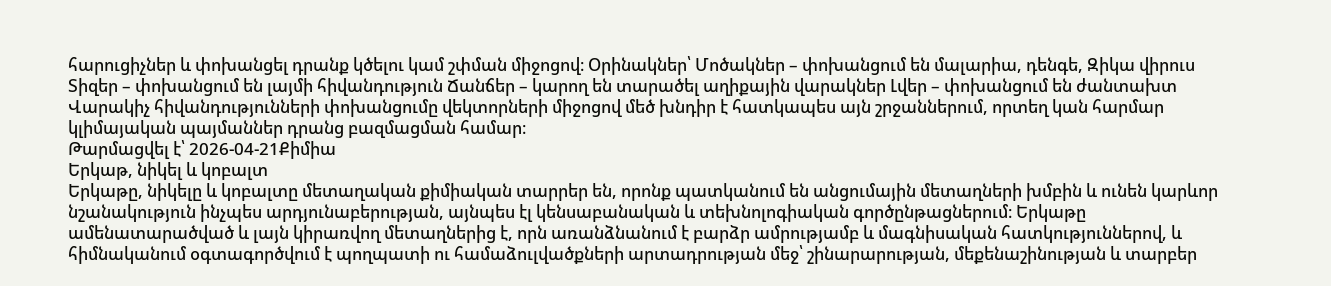հարուցիչներ և փոխանցել դրանք կծելու կամ շփման միջոցով։ Օրինակներ՝ Մոծակներ – փոխանցում են մալարիա, դենգե, Զիկա վիրուս Տիզեր – փոխանցում են լայմի հիվանդություն Ճանճեր – կարող են տարածել աղիքային վարակներ Լվեր – փոխանցում են ժանտախտ Վարակիչ հիվանդությունների փոխանցումը վեկտորների միջոցով մեծ խնդիր է հատկապես այն շրջաններում, որտեղ կան հարմար կլիմայական պայմաններ դրանց բազմացման համար։
Թարմացվել է՝ 2026-04-21Քիմիա
Երկաթ, նիկել և կոբալտ
Երկաթը, նիկելը և կոբալտը մետաղական քիմիական տարրեր են, որոնք պատկանում են անցումային մետաղների խմբին և ունեն կարևոր նշանակություն ինչպես արդյունաբերության, այնպես էլ կենսաբանական և տեխնոլոգիական գործընթացներում։ Երկաթը ամենատարածված և լայն կիրառվող մետաղներից է, որն առանձնանում է բարձր ամրությամբ և մագնիսական հատկություններով, և հիմնականում օգտագործվում է պողպատի ու համաձուլվածքների արտադրության մեջ՝ շինարարության, մեքենաշինության և տարբեր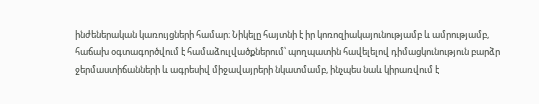ինժեներական կառույցների համար։ Նիկելը հայտնի է իր կոռոզիակայունությամբ և ամրությամբ, հաճախ օգտագործվում է համաձուլվածքներում՝ պողպատին հավելելով դիմացկունություն բարձր ջերմաստիճանների և ագրեսիվ միջավայրերի նկատմամբ, ինչպես նաև կիրառվում է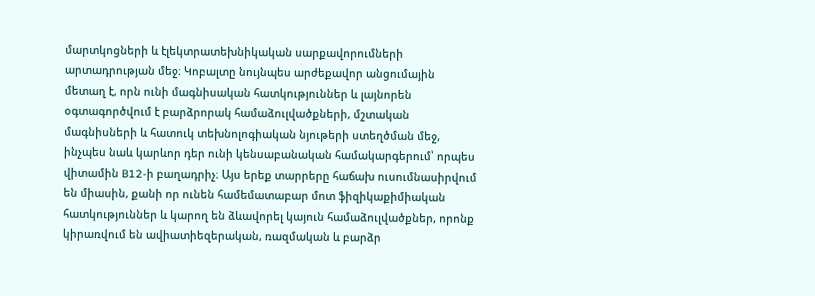մարտկոցների և էլեկտրատեխնիկական սարքավորումների արտադրության մեջ։ Կոբալտը նույնպես արժեքավոր անցումային մետաղ է, որն ունի մագնիսական հատկություններ և լայնորեն օգտագործվում է բարձրորակ համաձուլվածքների, մշտական մագնիսների և հատուկ տեխնոլոգիական նյութերի ստեղծման մեջ, ինչպես նաև կարևոր դեր ունի կենսաբանական համակարգերում՝ որպես վիտամին B12-ի բաղադրիչ։ Այս երեք տարրերը հաճախ ուսումնասիրվում են միասին, քանի որ ունեն համեմատաբար մոտ ֆիզիկաքիմիական հատկություններ և կարող են ձևավորել կայուն համաձուլվածքներ, որոնք կիրառվում են ավիատիեզերական, ռազմական և բարձր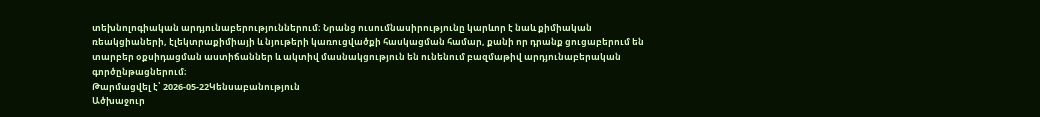տեխնոլոգիական արդյունաբերություններում։ Նրանց ուսումնասիրությունը կարևոր է նաև քիմիական ռեակցիաների, էլեկտրաքիմիայի և նյութերի կառուցվածքի հասկացման համար, քանի որ դրանք ցուցաբերում են տարբեր օքսիդացման աստիճաններ և ակտիվ մասնակցություն են ունենում բազմաթիվ արդյունաբերական գործընթացներում։
Թարմացվել է՝ 2026-05-22Կենսաբանություն
Ածխաջուր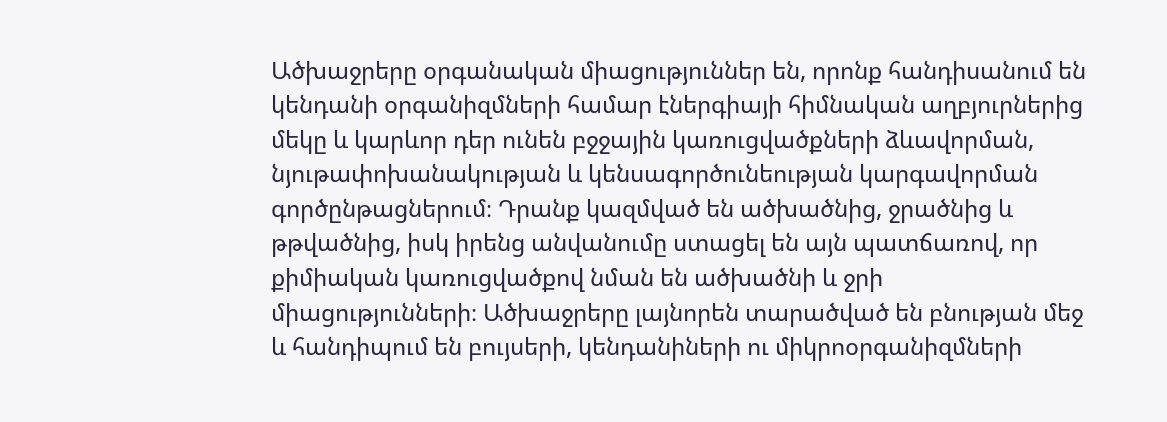Ածխաջրերը օրգանական միացություններ են, որոնք հանդիսանում են կենդանի օրգանիզմների համար էներգիայի հիմնական աղբյուրներից մեկը և կարևոր դեր ունեն բջջային կառուցվածքների ձևավորման, նյութափոխանակության և կենսագործունեության կարգավորման գործընթացներում։ Դրանք կազմված են ածխածնից, ջրածնից և թթվածնից, իսկ իրենց անվանումը ստացել են այն պատճառով, որ քիմիական կառուցվածքով նման են ածխածնի և ջրի միացությունների։ Ածխաջրերը լայնորեն տարածված են բնության մեջ և հանդիպում են բույսերի, կենդանիների ու միկրոօրգանիզմների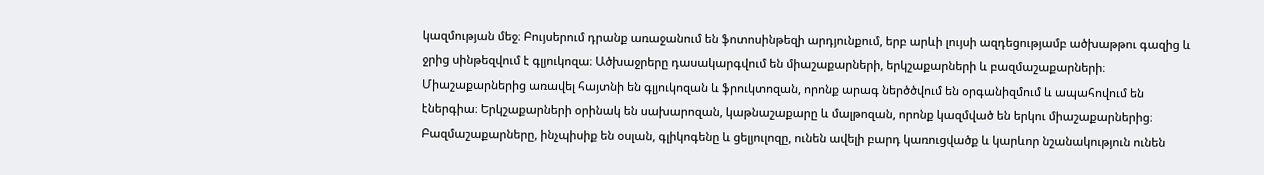կազմության մեջ։ Բույսերում դրանք առաջանում են ֆոտոսինթեզի արդյունքում, երբ արևի լույսի ազդեցությամբ ածխաթթու գազից և ջրից սինթեզվում է գլյուկոզա։ Ածխաջրերը դասակարգվում են միաշաքարների, երկշաքարների և բազմաշաքարների։ Միաշաքարներից առավել հայտնի են գլյուկոզան և ֆրուկտոզան, որոնք արագ ներծծվում են օրգանիզմում և ապահովում են էներգիա։ Երկշաքարների օրինակ են սախարոզան, կաթնաշաքարը և մալթոզան, որոնք կազմված են երկու միաշաքարներից։ Բազմաշաքարները, ինչպիսիք են օսլան, գլիկոգենը և ցելյուլոզը, ունեն ավելի բարդ կառուցվածք և կարևոր նշանակություն ունեն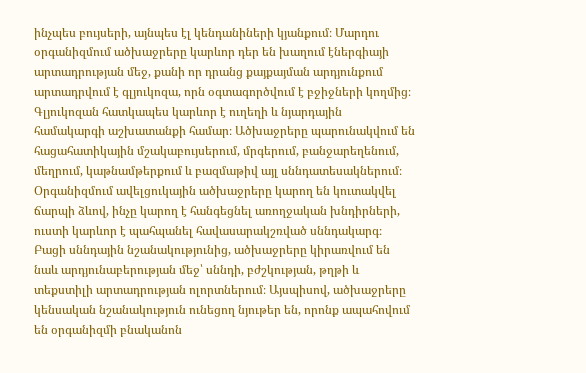ինչպես բույսերի, այնպես էլ կենդանիների կյանքում։ Մարդու օրգանիզմում ածխաջրերը կարևոր դեր են խաղում էներգիայի արտադրության մեջ, քանի որ դրանց քայքայման արդյունքում արտադրվում է գլյուկոզա, որն օգտագործվում է բջիջների կողմից։ Գլյուկոզան հատկապես կարևոր է ուղեղի և նյարդային համակարգի աշխատանքի համար։ Ածխաջրերը պարունակվում են հացահատիկային մշակաբույսերում, մրգերում, բանջարեղենում, մեղրում, կաթնամթերքում և բազմաթիվ այլ սննդատեսակներում։ Օրգանիզմում ավելցուկային ածխաջրերը կարող են կուտակվել ճարպի ձևով, ինչը կարող է հանգեցնել առողջական խնդիրների, ուստի կարևոր է պահպանել հավասարակշռված սննդակարգ։ Բացի սննդային նշանակությունից, ածխաջրերը կիրառվում են նաև արդյունաբերության մեջ՝ սննդի, բժշկության, թղթի և տեքստիլի արտադրության ոլորտներում։ Այսպիսով, ածխաջրերը կենսական նշանակություն ունեցող նյութեր են, որոնք ապահովում են օրգանիզմի բնականոն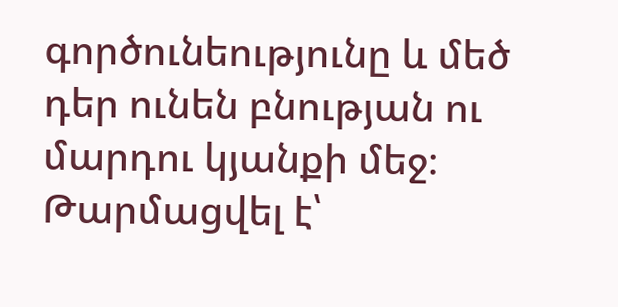գործունեությունը և մեծ դեր ունեն բնության ու մարդու կյանքի մեջ։
Թարմացվել է՝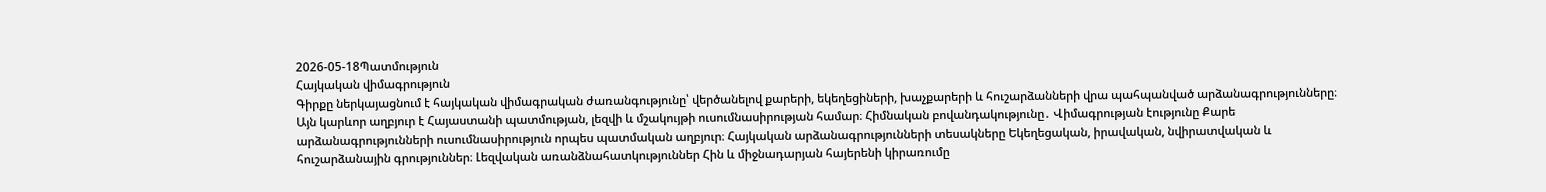2026-05-18Պատմություն
Հայկական վիմագրություն
Գիրքը ներկայացնում է հայկական վիմագրական ժառանգությունը՝ վերծանելով քարերի, եկեղեցիների, խաչքարերի և հուշարձանների վրա պահպանված արձանագրությունները։ Այն կարևոր աղբյուր է Հայաստանի պատմության, լեզվի և մշակույթի ուսումնասիրության համար։ Հիմնական բովանդակությունը․ Վիմագրության էությունը Քարե արձանագրությունների ուսումնասիրություն որպես պատմական աղբյուր։ Հայկական արձանագրությունների տեսակները Եկեղեցական, իրավական, նվիրատվական և հուշարձանային գրություններ։ Լեզվական առանձնահատկություններ Հին և միջնադարյան հայերենի կիրառումը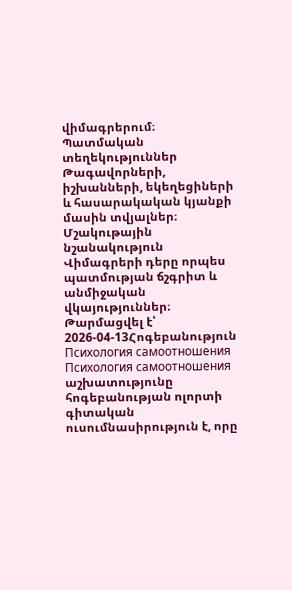վիմագրերում։ Պատմական տեղեկություններ Թագավորների, իշխանների, եկեղեցիների և հասարակական կյանքի մասին տվյալներ։ Մշակութային նշանակություն Վիմագրերի դերը որպես պատմության ճշգրիտ և անմիջական վկայություններ։
Թարմացվել է՝ 2026-04-13Հոգեբանություն
Психология самоотношения
Психология самоотношения աշխատությունը հոգեբանության ոլորտի գիտական ուսումնասիրություն է, որը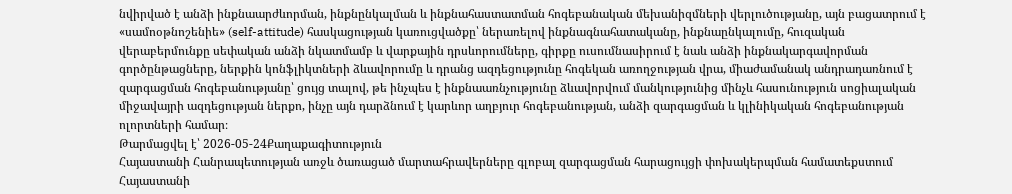նվիրված է անձի ինքնաարժևորման, ինքնընկալման և ինքնահաստատման հոգեբանական մեխանիզմների վերլուծությանը, այն բացատրում է «սամոօթնոշենիե» (self-attitude) հասկացության կառուցվածքը՝ ներառելով ինքնագնահատականը, ինքնաընկալումը, հուզական վերաբերմունքը սեփական անձի նկատմամբ և վարքային դրսևորումները, գիրքը ուսումնասիրում է նաև անձի ինքնակարգավորման գործընթացները, ներքին կոնֆլիկտների ձևավորումը և դրանց ազդեցությունը հոգեկան առողջության վրա, միաժամանակ անդրադառնում է զարգացման հոգեբանությանը՝ ցույց տալով, թե ինչպես է ինքնաառնչությունը ձևավորվում մանկությունից մինչև հասունություն սոցիալական միջավայրի ազդեցության ներքո, ինչը այն դարձնում է կարևոր աղբյուր հոգեբանության, անձի զարգացման և կլինիկական հոգեբանության ոլորտների համար։
Թարմացվել է՝ 2026-05-24Քաղաքագիտություն
Հայաստանի Հանրապետության առջև ծառացած մարտահրավերները գլոբալ զարգացման հարացույցի փոխակերպման համատեքստում
Հայաստանի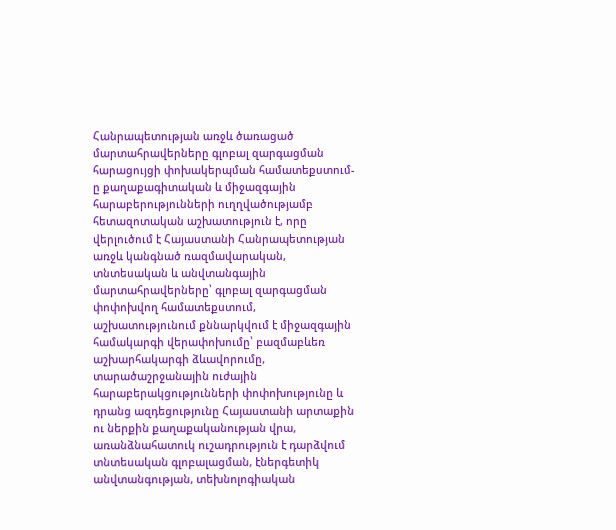Հանրապետության առջև ծառացած մարտահրավերները գլոբալ զարգացման հարացույցի փոխակերպման համատեքստում-ը քաղաքագիտական և միջազգային հարաբերությունների ուղղվածությամբ հետազոտական աշխատություն է, որը վերլուծում է Հայաստանի Հանրապետության առջև կանգնած ռազմավարական, տնտեսական և անվտանգային մարտահրավերները՝ գլոբալ զարգացման փոփոխվող համատեքստում, աշխատությունում քննարկվում է միջազգային համակարգի վերափոխումը՝ բազմաբևեռ աշխարհակարգի ձևավորումը, տարածաշրջանային ուժային հարաբերակցությունների փոփոխությունը և դրանց ազդեցությունը Հայաստանի արտաքին ու ներքին քաղաքականության վրա, առանձնահատուկ ուշադրություն է դարձվում տնտեսական գլոբալացման, էներգետիկ անվտանգության, տեխնոլոգիական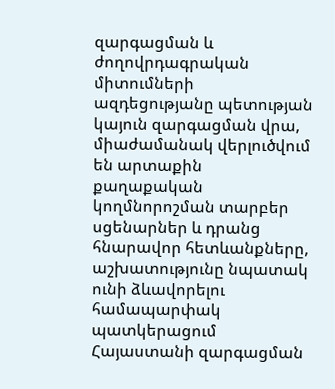զարգացման և ժողովրդագրական միտումների ազդեցությանը պետության կայուն զարգացման վրա, միաժամանակ վերլուծվում են արտաքին քաղաքական կողմնորոշման տարբեր սցենարներ և դրանց հնարավոր հետևանքները, աշխատությունը նպատակ ունի ձևավորելու համապարփակ պատկերացում Հայաստանի զարգացման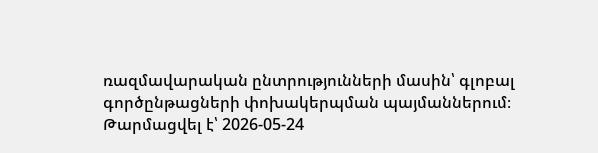ռազմավարական ընտրությունների մասին՝ գլոբալ գործընթացների փոխակերպման պայմաններում։
Թարմացվել է՝ 2026-05-24